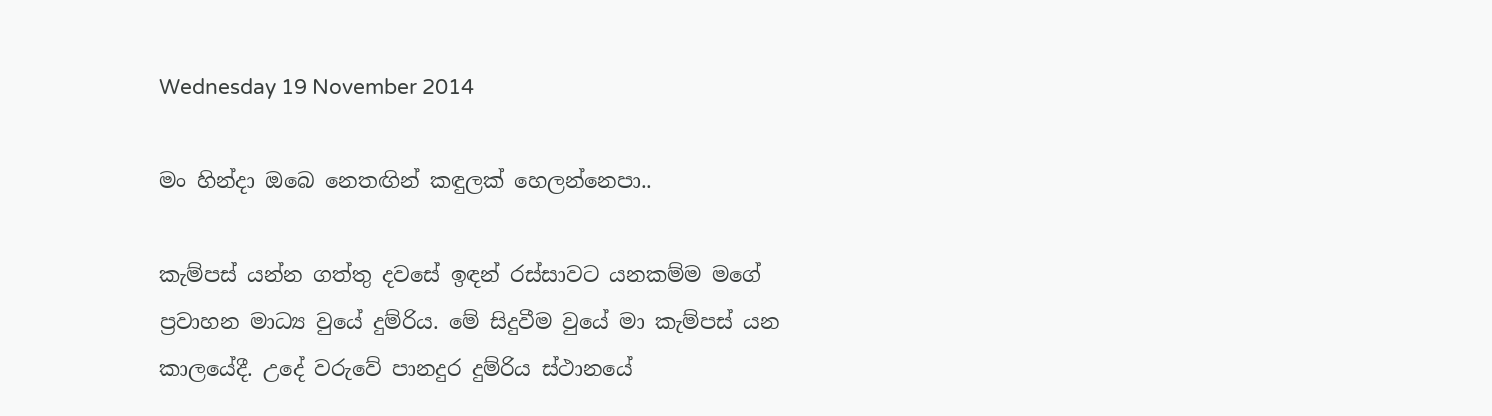Wednesday 19 November 2014

මං හින්දා ඔබෙ නෙතඟින් කඳුලක් හෙලන්නෙපා..

කැම්පස් යන්න ගත්තු දවසේ ඉඳන් රස්සාවට යනකම්ම මගේ ප්‍රවාහන මාධ්‍ය වුයේ දුම්රිය. මේ සිදුවීම වුයේ මා කැම්පස් යන කාලයේදී. උදේ වරුවේ පානදුර දුම්රිය ස්ථානයේ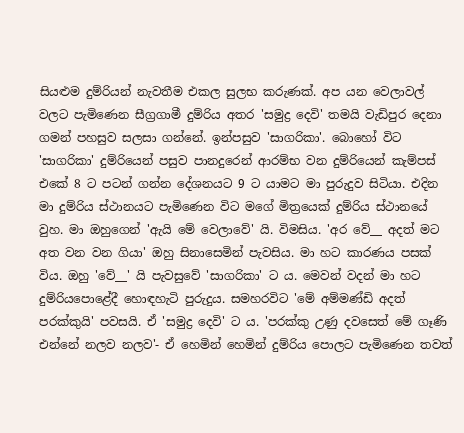සියළුම දුම්රියන් නැවතීම එකල සුලභ කරුණක්. අප යන වෙලාවල් වලට පැමිණෙන සීග්‍රගාමී දුම්රිය අතර 'සමුද්‍ර දෙවි' තමයි වැඩිපුර දෙනා ගමන් පහසුව සලසා ගන්නේ. ඉන්පසුව 'සාගරිකා'. බොහෝ විට 'සාගරිකා' දුම්රියෙන් පසුව පානදුරෙන් ආරම්භ වන දුම්රියෙන් කැම්පස් එකේ 8 ට පටන් ගන්න දේශනයට 9 ට යාමට මා පුරුදුව සිටියා. එදින මා දුම්රිය ස්ථානයට පැමිණෙන විට මගේ මිත්‍රයෙක් දුම්රිය ස්ථානයේ වුහ. මා ඔහුගෙන් 'ඇයි මේ වෙලාවේ' යි. විමසිය. 'අර වේ__ අදත් මට අත වන වන ගියා' ඔහු සිනාසෙමින් පැවසිය. මා හට කාරණය පසක් විය. ඔහු 'වේ__' යි පැවසුවේ 'සාගරිකා' ට ය. මෙවන් වදන් මා හට දුම්රියපොළේදී හොඳහැටි පුරුදුය. සමහරවිට 'මේ අම්මණ්ඩි අදත් පරක්කුයි' පවසයි. ඒ 'සමුද්‍ර දෙවි' ට ය. 'පරක්කු උණු දවසෙත් මේ ගෑණි එන්නේ නලව නලව'- ඒ හෙමින් හෙමින් දුම්රිය පොලට පැමිණෙන තවත්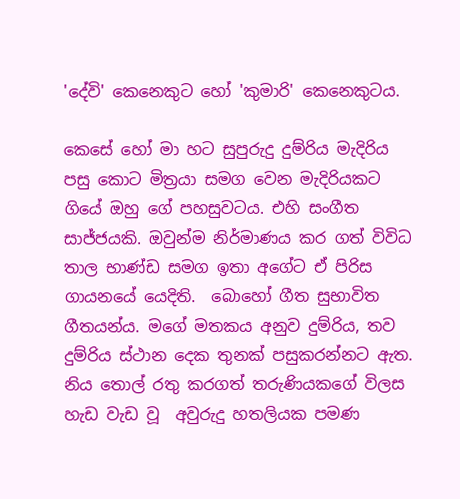'දේවි' කෙනෙකුට හෝ 'කුමාරි' කෙනෙකුටය.

කෙසේ හෝ මා හට සුපුරුදු දුම්රිය මැදිරිය පසු කොට මිත්‍රයා සමග වෙන මැදිරියකට ගියේ ඔහු ගේ පහසුවටය. එහි සංගීත සාජ්ජයකි. ඔවුන්ම නිර්මාණය කර ගත් විවිධ තාල භාණ්ඩ සමග ඉතා අගේට ඒ පිරිස ගායනයේ යෙදිති.  බොහෝ ගීත සුභාවිත ගීතයන්ය. මගේ මතකය අනුව දුම්රිය, තව දුම්රිය ස්ථාන දෙක තුනක් පසුකරන්නට ඇත. නිය තොල් රතු කරගත් තරුණියකගේ විලස හැඩ වැඩ වූ  අවුරුදු හතලියක පමණ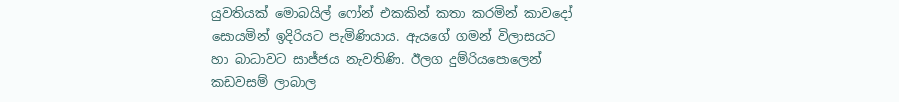යුවතියක් මොබයිල් ෆෝන් එකකින් කතා කරමින් කාවදෝ සොයමින් ඉදිරියට පැමිණියාය. ඇයගේ ගමන් විලාසයට හා බාධාවට සාජ්ජය නැවතිණි. ඊලග දුම්රියපොලෙන් කඩවසම් ලාබාල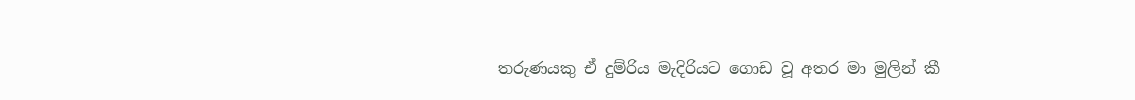තරුණයකු ඒ දුම්රිය මැදිරියට ගොඩ වූ අතර මා මුලින් කී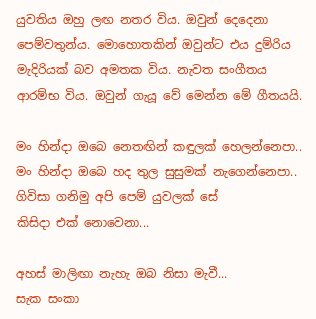යුවතිය ඔහු ලඟ නතර විය. ඔවුන් දෙදෙනා පෙම්වතුන්ය. මොහොතකින් ඔවුන්ට එය දුම්රිය මැදිරියක් බව අමතක විය. නැවත සංගීතය ආරම්භ විය. ඔවුන් ගැයූ වේ මෙන්න මේ ගීතයයි.

මං හින්දා ඔබෙ නෙතඟින් කඳුලක් හෙලන්නෙපා..
මං හින්දා ඔබෙ හද තුල සුසුමක් නැගෙන්නෙපා..
ගිවිසා ගනිමු අපි පෙම් යුවලක් සේ
කිසිදා එක් නොවෙනා...

අහස් මාලිඟා නැහැ ඔබ නිසා මැවී...
සැක සංකා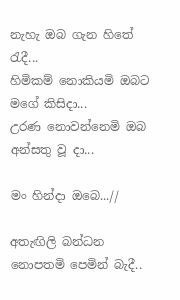නැහැ ඔබ ගැන හිතේ රැදී...
හිමිකම් නොකියමි ඔබට මගේ කිසිදා...
උරණ නොවන්නෙමි ඔබ අන්සතු වූ දා...

මං හින්දා ඔබෙ...//

අතැඟිලි බන්ධන නොපතමි පෙමින් බැදී..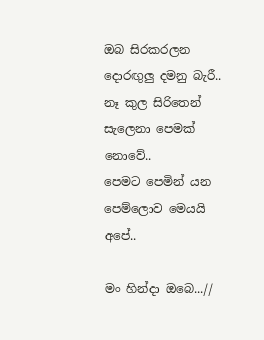ඔබ සිරකරලන දොරඟුලු දමනු බැරී..
නෑ කුල සිරිතෙන් සැලෙනා පෙමක් නොවේ..
පෙමට පෙමින් යන පෙම්ලොව මෙයයි අපේ..

මං හින්දා ඔබෙ...//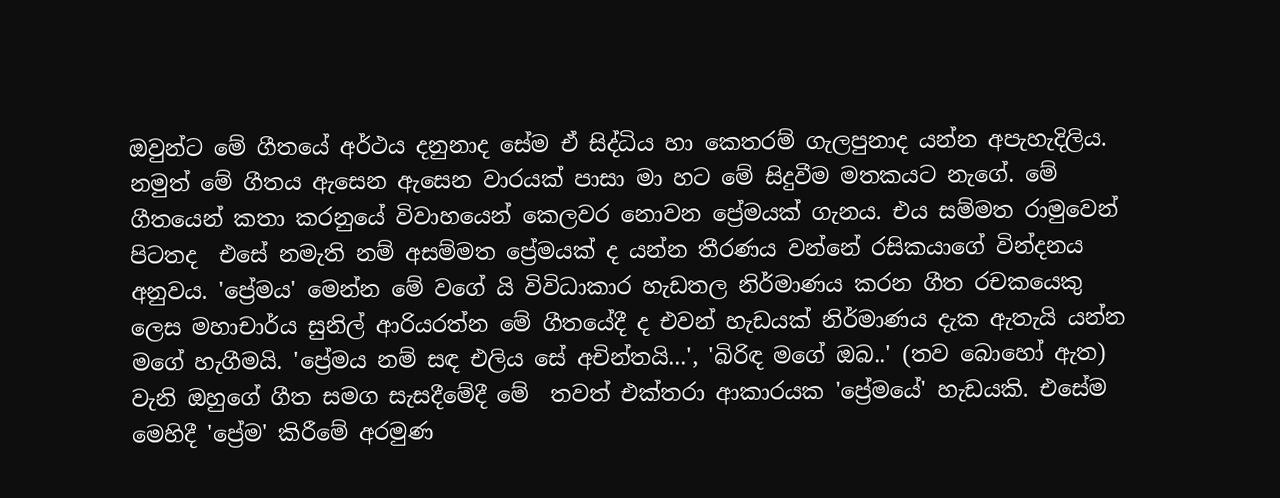ඔවුන්ට මේ ගීතයේ අර්ථය දනුනාද සේම ඒ සිද්ධිය හා කෙතරම් ගැලපුනාද යන්න අපැහැදිලිය. නමුත් මේ ගීතය ඇසෙන ඇසෙන වාරයක් පාසා මා හට මේ සිදුවීම මතකයට නැගේ. මේ ගීතයෙන් කතා කරනුයේ විවාහයෙන් කෙලවර නොවන ප්‍රේමයක් ගැනය. එය සම්මත රාමුවෙන් පිටතද  එසේ නමැති නම් අසම්මත ප්‍රේමයක් ද යන්න තීරණය වන්නේ රසිකයාගේ වින්දනය අනුවය. 'ප්‍රේමය' මෙන්න මේ වගේ යි විවිධාකාර හැඩතල නිර්මාණය කරන ගීත රචකයෙකු ලෙස මහාචාර්ය සුනිල් ආරියරත්න මේ ගීතයේදී ද එවන් හැඩයක් නිර්මාණය දැක ඇතැයි යන්න මගේ හැගීමයි. 'ප්‍රේමය නම් සඳ එලිය සේ අචින්තයි...', 'බිරිඳ මගේ ඔබ..' (තව බොහෝ ඇත) වැනි ඔහුගේ ගීත සමග සැසදීමේදී මේ  තවත් එක්තරා ආකාරයක 'ප්‍රේමයේ' හැඩයකි. එසේම මෙහිදී 'ප්‍රේම' කිරීමේ අරමුණ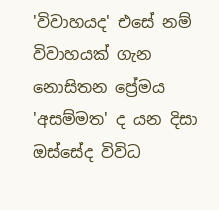'විවාහයද' එසේ නම් විවාහයක් ගැන නොසිතන ප්‍රේමය 'අසම්මත' ද යන දිසා ඔස්සේද විවිධ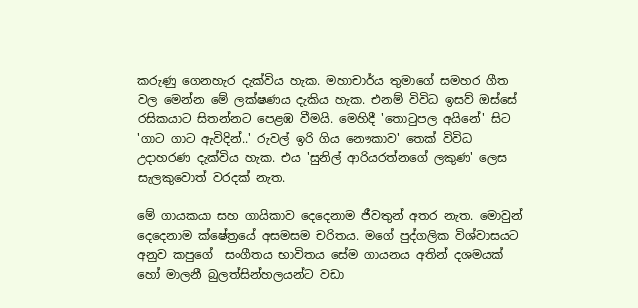කරුණු ගෙනහැර දැක්විය හැක. මහාචාර්ය තුමාගේ සමහර ගීත වල මෙන්න මේ ලක්ෂණය දැකිය හැක. එනම් විවිධ ඉසව් ඔස්සේ රසිකයාට සිතන්නට පෙළඹ වීමයි. මෙහිදී 'තොටුපල අයිනේ' සිට 'ගාට ගාට ඇවිදින්..' රුවල් ඉරි ගිය නෞකාව' තෙක් විවිධ උදාහරණ දැක්විය හැක. එය 'සුනිල් ආරියරත්නගේ ලකුණ' ලෙස සැලකුවොත් වරදක් නැත.

මේ ගායකයා සහ ගායිකාව දෙදෙනාම ජීවතුන් අතර නැත. මොවුන් දෙදෙනාම ක්ෂේත්‍රයේ අසමසම චරිතය. මගේ පුද්ගලික විශ්වාසයට අනුව කපුගේ  සංගීතය භාවිතය සේම ගායනය අතින් දශමයක් හෝ මාලනී බුලත්සින්හලයන්ට වඩා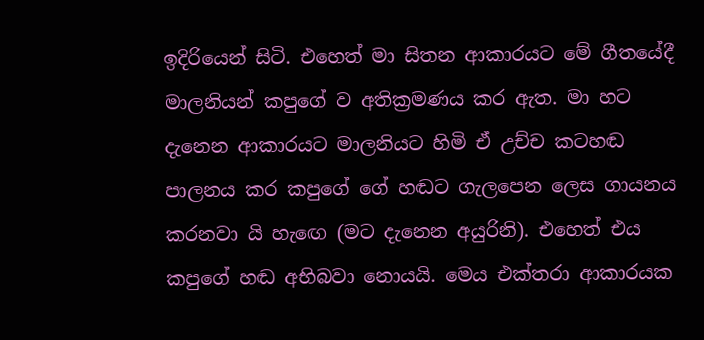ඉදිරියෙන් සිටි. එහෙත් මා සිතන ආකාරයට මේ ගීතයේදී මාලනියන් කපුගේ ව අතික්‍රමණය කර ඇත. මා හට දැනෙන ආකාරයට මාලනියට හිමි ඒ උච්ච කටහඬ පාලනය කර කපුගේ ගේ හඬට ගැලපෙන ලෙස ගායනය කරනවා යි හැඟෙ (මට දැනෙන අයුරිනි). එහෙත් එය කපුගේ හඬ අභිබවා නොයයි. මෙය එක්තරා ආකාරයක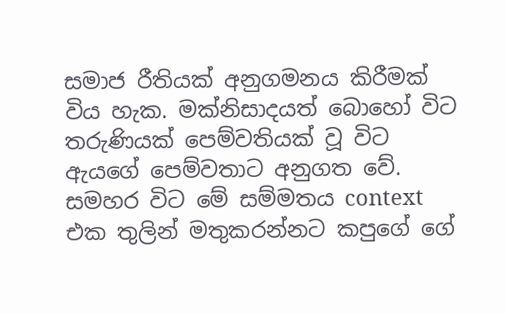සමාජ රීතියක් අනුගමනය කිරීමක් විය හැක. මක්නිසාදයත් බොහෝ විට තරුණියක් පෙම්වතියක් වූ විට ඇයගේ පෙම්වතාට අනුගත වේ. සමහර විට මේ සම්මතය context එක තුලින් මතුකරන්නට කපුගේ ගේ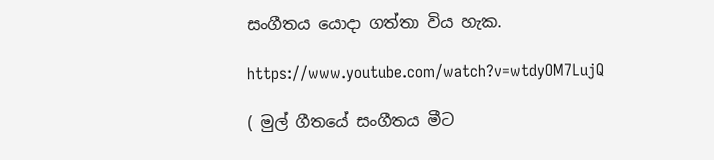සංගීතය යොදා ගත්තා විය හැක.

https://www.youtube.com/watch?v=wtdyOM7LujQ

( මුල් ගීතයේ සංගීතය මීට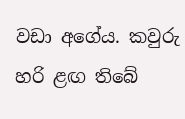වඩා අගේය. කවුරු හරි ළඟ තිබේ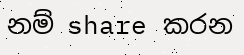නම් share කරන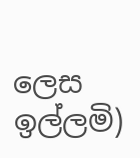ලෙස ඉල්ලමි)